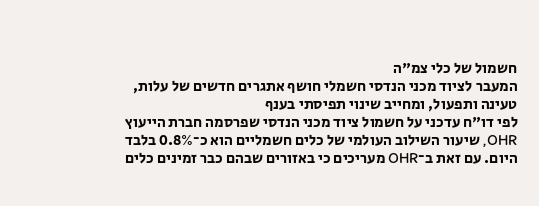חשמול של כלי צמ"ה
המעבר לציוד מכני הנדסי חשמלי חושף אתגרים חדשים של עלות, טעינה ותפעול, ומחייב שינוי תפיסתי בענף
לפי דו"ח עדכני על חשמול ציוד מכני הנדסי שפרסמה חברת הייעוץ OHR, שיעור השילוב העולמי של כלים חשמליים הוא כ־0.8% בלבד היום. עם זאת ב־OHR מעריכים כי באזורים שבהם כבר זמינים כלים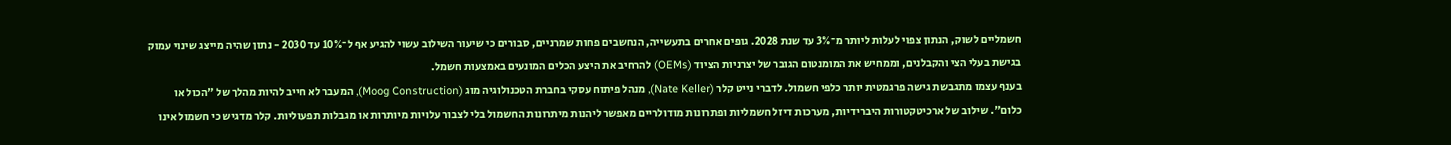חשמליים לשוק, הנתון צפוי לעלות ליותר מ־3% עד שנת 2028. גופים אחרים בתעשייה, הנחשבים פחות שמרניים, סבורים כי שיעור השילוב עשוי להגיע אף ל־10% עד 2030 - נתון שהיה מייצג שינוי עמוק בגישת בעלי הצי והקבלנים, וממחיש את המומנטום הגובר של יצרניות הציוד (OEMs) להרחיב את היצע הכלים המונעים באמצעות חשמל.
בענף עצמו מתגבשת גישה פרגמטית יותר כלפי חשמול. לדברי נייט קלר (Nate Keller), מנהל פיתוח עסקי בחברת הטכנולוגיה מוג (Moog Construction), המעבר לא חייב להיות מהלך של "הכול או כלום". שילוב של ארכיטקטורות היברידיות, מערכות דיזל חשמליות ופתרונות מודולריים מאפשר ליהנות מיתרונות החשמול בלי לצבור עלויות מיותרות או מגבלות תפעוליות. קלר מדגיש כי חשמול אינו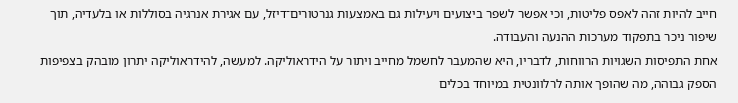חייב להיות זהה לאפס פליטות, וכי אפשר לשפר ביצועים ויעילות גם באמצעות גנרטורים־דיזל, עם אגירת אנרגיה בסוללות או בלעדיה, תוך שיפור ניכר בתפקוד מערכות ההנעה והעבודה.
אחת התפיסות השגויות הרווחות, לדבריו, היא שהמעבר לחשמל מחייב ויתור על הידראוליקה. למעשה, להידראוליקה יתרון מובהק בצפיפות הספק גבוהה, מה שהופך אותה לרלוונטית במיוחד בכלים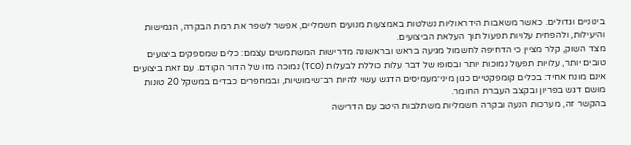בינוניים וגדולים. כאשר משאבות הידראוליות נשלטות באמצעות מנועים חשמליים, אפשר לשפר את רמת הבקרה, הגמישות והיעילות, ולהפחית עלויות תפעול תוך העלאת הביצועים.
מצד השוק, קלר מציין כי הדחיפה לחשמול מגיעה בראש ובראשונה מדרישות המשתמשים עצמם: כלים שמספקים ביצועים טובים יותר, עלויות תפעול נמוכות יותר ובסופו של דבר עלות כוללת לבעלות (TCO) נמוכה מזו של הדור הקודם. עם זאת ביצועים אינם מונח אחיד: בכלים קומפקטיים כגון מיני־מעמיסים הדגש עשוי להיות רב־שימושיות, ובמחפרים כבדים במשקל 20 טונות מושם דגש בפריון ובקצב העברת החומר.
בהקשר זה, מערכות הנעה ובקרה חשמליות משתלבות היטב עם הדרישה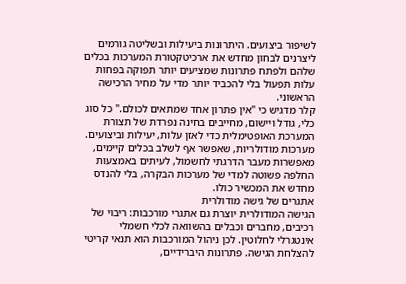לשיפור ביצועים. היתרונות ביעילות ובשליטה גורמים ליצרנים לבחון מחדש את ארכיטקטורת המערכות בכלים שלהם ולפתח פתרונות שמציעים יותר תפוקה בפחות עלות תפעול בלי להכביד יותר מדי על מחיר הרכישה הראשוני.
קלר מדגיש כי "אין פתרון אחד שמתאים לכולם." כל סוג כלי, גודל ויישום, מחייבים בחינה נפרדת של תצורת המערכת האופטימלית כדי לאזן עלות, יעילות וביצועים. מערכות מודולריות, שאפשר אף לשלב בכלים קיימים, מאפשרות מעבר הדרגתי לחשמול, לעיתים באמצעות החלפה פשוטה למדי של מערכות הבקרה, בלי להנדס מחדש את המכשיר כולו.
אתגרים של גישה מודולרית
הגישה המודולרית יוצרת גם אתגרי מורכבות: ריבוי של רכיבים, מחברים וכבלים בהשוואה לכלי חשמלי אינטגרלי לחלוטין. לכן ניהול המורכבות הוא תנאי קריטי להצלחת הגישה. פתרונות היברידיים,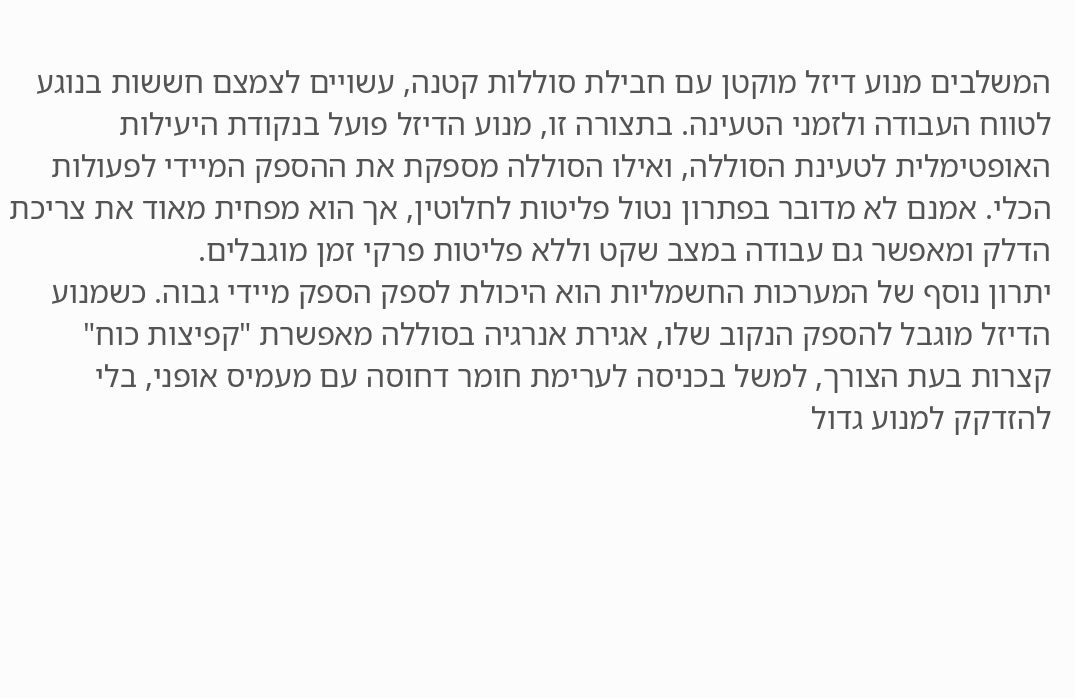המשלבים מנוע דיזל מוקטן עם חבילת סוללות קטנה, עשויים לצמצם חששות בנוגע לטווח העבודה ולזמני הטעינה. בתצורה זו, מנוע הדיזל פועל בנקודת היעילות האופטימלית לטעינת הסוללה, ואילו הסוללה מספקת את ההספק המיידי לפעולות הכלי. אמנם לא מדובר בפתרון נטול פליטות לחלוטין, אך הוא מפחית מאוד את צריכת הדלק ומאפשר גם עבודה במצב שקט וללא פליטות פרקי זמן מוגבלים.
יתרון נוסף של המערכות החשמליות הוא היכולת לספק הספק מיידי גבוה. כשמנוע הדיזל מוגבל להספק הנקוב שלו, אגירת אנרגיה בסוללה מאפשרת "קפיצות כוח" קצרות בעת הצורך, למשל בכניסה לערימת חומר דחוסה עם מעמיס אופני, בלי להזדקק למנוע גדול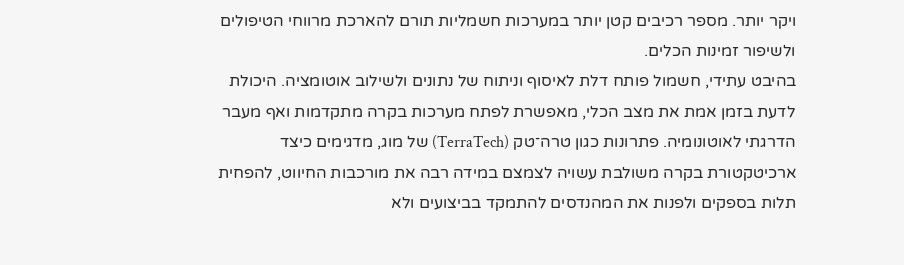ויקר יותר. מספר רכיבים קטן יותר במערכות חשמליות תורם להארכת מרווחי הטיפולים ולשיפור זמינות הכלים.
בהיבט עתידי, חשמול פותח דלת לאיסוף וניתוח של נתונים ולשילוב אוטומציה. היכולת לדעת בזמן אמת את מצב הכלי, מאפשרת לפתח מערכות בקרה מתקדמות ואף מעבר הדרגתי לאוטונומיה. פתרונות כגון טרה־טק (TerraTech) של מוג, מדגימים כיצד ארכיטקטורת בקרה משולבת עשויה לצמצם במידה רבה את מורכבות החיווט, להפחית תלות בספקים ולפנות את המהנדסים להתמקד בביצועים ולא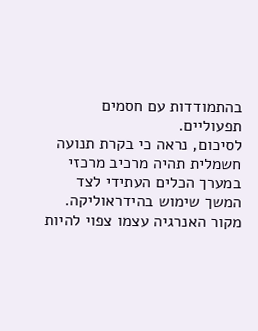בהתמודדות עם חסמים תפעוליים.
לסיכום, נראה כי בקרת תנועה חשמלית תהיה מרכיב מרכזי במערך הכלים העתידי לצד המשך שימוש בהידראוליקה. מקור האנרגיה עצמו צפוי להיות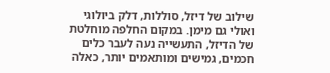שילוב של דיזל, סוללות, דלק ביולוגי ואולי גם מימן. במקום החלפה מוחלטת של הדיזל, התעשייה נעה לעבר כלים חכמים, גמישים ומותאמים יותר, כאלה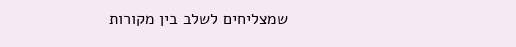שמצליחים לשלב בין מקורות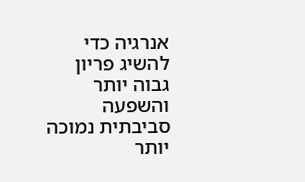אנרגיה כדי להשיג פריון גבוה יותר והשפעה סביבתית נמוכה יותר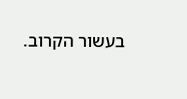בעשור הקרוב.